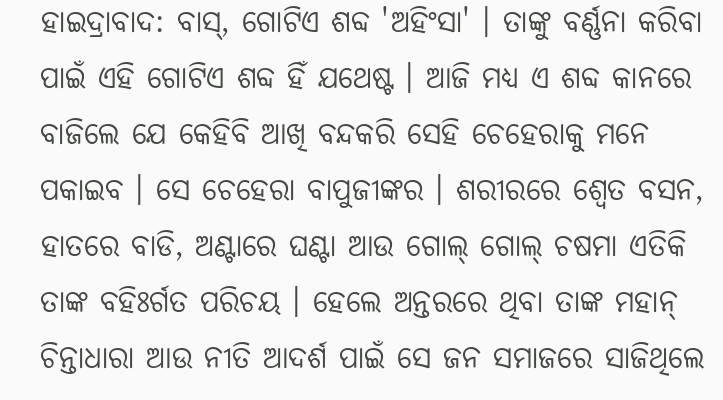ହାଇଦ୍ରାବାଦ: ବାସ୍, ଗୋଟିଏ ଶବ୍ଦ 'ଅହିଂସା' । ତାଙ୍କୁ ବର୍ଣ୍ଣନା କରିବା ପାଇଁ ଏହି ଗୋଟିଏ ଶବ୍ଦ ହିଁ ଯଥେଷ୍ଟ । ଆଜି ମଧ୍ୟ ଏ ଶବ୍ଦ କାନରେ ବାଜିଲେ ଯେ କେହିବି ଆଖି ବନ୍ଦକରି ସେହି ଚେହେରାକୁ ମନେ ପକାଇବ । ସେ ଚେହେରା ବାପୁଜୀଙ୍କର । ଶରୀରରେ ଶ୍ବେତ ବସନ, ହାତରେ ବାଡି, ଅଣ୍ଟାରେ ଘଣ୍ଟା ଆଉ ଗୋଲ୍ ଗୋଲ୍ ଚଷମା ଏତିକି ତାଙ୍କ ବହିଃର୍ଗତ ପରିଚୟ । ହେଲେ ଅନ୍ତରରେ ଥିବା ତାଙ୍କ ମହାନ୍ ଚିନ୍ତାଧାରା ଆଉ ନୀତି ଆଦର୍ଶ ପାଇଁ ସେ ଜନ ସମାଜରେ ସାଜିଥିଲେ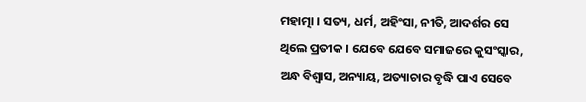ମହାତ୍ମା । ସତ୍ୟ, ଧର୍ମ, ଅହିଂସା, ନୀତି, ଆଦର୍ଶର ସେ ଥିଲେ ପ୍ରତୀକ । ଯେବେ ଯେବେ ସମାଜରେ କୁସଂସ୍କାର, ଅନ୍ଧ ବିଶ୍ବାସ, ଅନ୍ୟାୟ, ଅତ୍ୟାଚାର ବୃଦ୍ଧି ପାଏ ସେବେ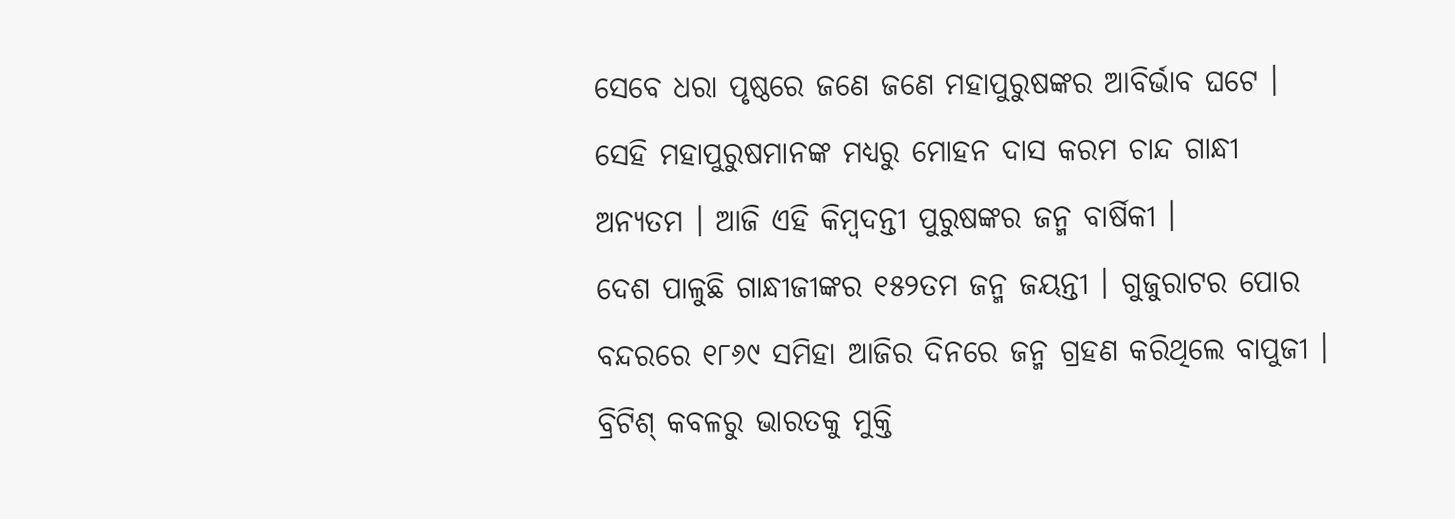ସେବେ ଧରା ପୃଷ୍ଠରେ ଜଣେ ଜଣେ ମହାପୁରୁଷଙ୍କର ଆବିର୍ଭାବ ଘଟେ । ସେହି ମହାପୁରୁଷମାନଙ୍କ ମଧ୍ୟରୁ ମୋହନ ଦାସ କରମ ଚାନ୍ଦ ଗାନ୍ଧୀ ଅନ୍ୟତମ । ଆଜି ଏହି କିମ୍ବଦନ୍ତୀ ପୁରୁଷଙ୍କର ଜନ୍ମ ବାର୍ଷିକୀ ।
ଦେଶ ପାଳୁଛି ଗାନ୍ଧୀଜୀଙ୍କର ୧୫୨ତମ ଜନ୍ମ ଜୟନ୍ତୀ । ଗୁଜୁରାଟର ପୋର ବନ୍ଦରରେ ୧୮୬୯ ସମିହା ଆଜିର ଦିନରେ ଜନ୍ମ ଗ୍ରହଣ କରିଥିଲେ ବାପୁଜୀ । ବ୍ରିଟିଶ୍ କବଳରୁ ଭାରତକୁ ମୁକ୍ତି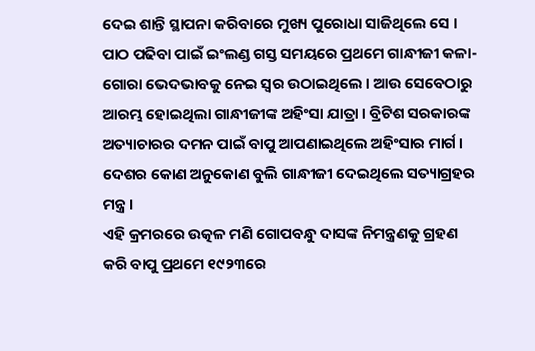ଦେଇ ଶାନ୍ତି ସ୍ଥାପନା କରିବାରେ ମୁଖ୍ୟ ପୁରୋଧା ସାଜିଥିଲେ ସେ । ପାଠ ପଢିବା ପାଇଁ ଇଂଲଣ୍ଡ ଗସ୍ତ ସମୟରେ ପ୍ରଥମେ ଗାନ୍ଧୀଜୀ କଳା-ଗୋରା ଭେଦଭାବକୁ ନେଇ ସ୍ବର ଉଠାଇଥିଲେ । ଆଉ ସେବେଠାରୁ ଆରମ୍ଭ ହୋଇଥିଲା ଗାନ୍ଧୀଜୀଙ୍କ ଅହିଂସା ଯାତ୍ରା । ବ୍ରିଟିଶ ସରକାରଙ୍କ ଅତ୍ୟାଚାରର ଦମନ ପାଇଁ ବାପୁ ଆପଣାଇଥିଲେ ଅହିଂସାର ମାର୍ଗ । ଦେଶର କୋଣ ଅନୁକୋଣ ବୁଲି ଗାନ୍ଧୀଜୀ ଦେଇଥିଲେ ସତ୍ୟାଗ୍ରହର ମନ୍ତ୍ର ।
ଏହି କ୍ରମରରେ ଉତ୍କଳ ମଣି ଗୋପବନ୍ଧୁ ଦାସଙ୍କ ନିମନ୍ତ୍ରଣକୁ ଗ୍ରହଣ କରି ବାପୁ ପ୍ରଥମେ ୧୯୨୩ରେ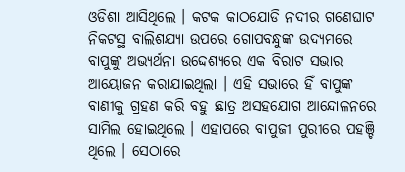ଓଡିଶା ଆସିଥିଲେ । କଟକ କାଠଯୋଡି ନଦୀର ଗଣେଘାଟ ନିକଟସ୍ଥ ବାଲିଶଯ୍ୟା ଉପରେ ଗୋପବନ୍ଧୁଙ୍କ ଉଦ୍ୟମରେ ବାପୁଙ୍କୁ ଅଭ୍ୟର୍ଥନା ଉଦ୍ଦେଶ୍ୟରେ ଏକ ବିରାଟ ସଭାର ଆୟୋଜନ କରାଯାଇଥିଲା । ଏହି ସଭାରେ ହିଁ ବାପୁଙ୍କ ବାଣୀକୁ ଗ୍ରହଣ କରି ବହୁ ଛାତ୍ର ଅସହଯୋଗ ଆନ୍ଦୋଳନରେ ସାମିଲ ହୋଇଥିଲେ । ଏହାପରେ ବାପୁଜୀ ପୁରୀରେ ପହଞ୍ଚି ଥିଲେ । ସେଠାରେ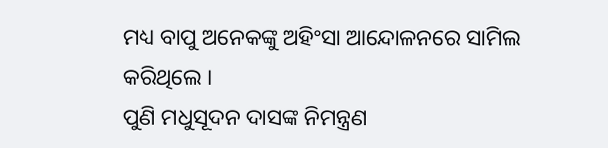ମଧ୍ୟ ବାପୁ ଅନେକଙ୍କୁ ଅହିଂସା ଆନ୍ଦୋଳନରେ ସାମିଲ କରିଥିଲେ ।
ପୁଣି ମଧୁସୂଦନ ଦାସଙ୍କ ନିମନ୍ତ୍ରଣ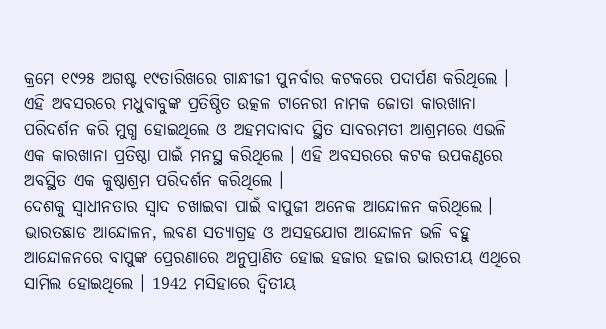କ୍ରମେ ୧୯୨୫ ଅଗଷ୍ଟ ୧୯ତାରିଖରେ ଗାନ୍ଧୀଜୀ ପୁନର୍ବାର କଟକରେ ପଦାର୍ପଣ କରିଥିଲେ । ଏହି ଅବସରରେ ମଧୁବାବୁଙ୍କ ପ୍ରତିଷ୍ଠିତ ଉତ୍କଳ ଟାନେରୀ ନାମକ ଜୋତା କାରଖାନା ପରିଦର୍ଶନ କରି ମୁଗ୍ଧ ହୋଇଥିଲେ ଓ ଅହମଦାବାଦ ସ୍ଥିତ ସାବରମତୀ ଆଶ୍ରମରେ ଏଭଳି ଏକ କାରଖାନା ପ୍ରତିଷ୍ଠା ପାଇଁ ମନସ୍ଥ କରିଥିଲେ । ଏହି ଅବସରରେ କଟକ ଉପକଣ୍ଠରେ ଅବସ୍ଥିତ ଏକ କୁଷ୍ଠାଶ୍ରମ ପରିଦର୍ଶନ କରିଥିଲେ ।
ଦେଶକୁ ସ୍ବାଧୀନତାର ସ୍ବାଦ ଚଖାଇବା ପାଇଁ ବାପୁଜୀ ଅନେକ ଆନ୍ଦୋଳନ କରିଥିଲେ । ଭାରତଛାଡ ଆନ୍ଦୋଳନ, ଲବଣ ସତ୍ୟାଗ୍ରହ ଓ ଅସହଯୋଗ ଆନ୍ଦୋଳନ ଭଳି ବହୁ ଆନ୍ଦୋଳନରେ ବାପୁଙ୍କ ପ୍ରେରଣାରେ ଅନୁପ୍ରାଣିତ ହୋଇ ହଜାର ହଜାର ଭାରତୀୟ ଏଥିରେ ସାମିଲ ହୋଇଥିଲେ । 1942 ମସିହାରେ ଦ୍ବିତୀୟ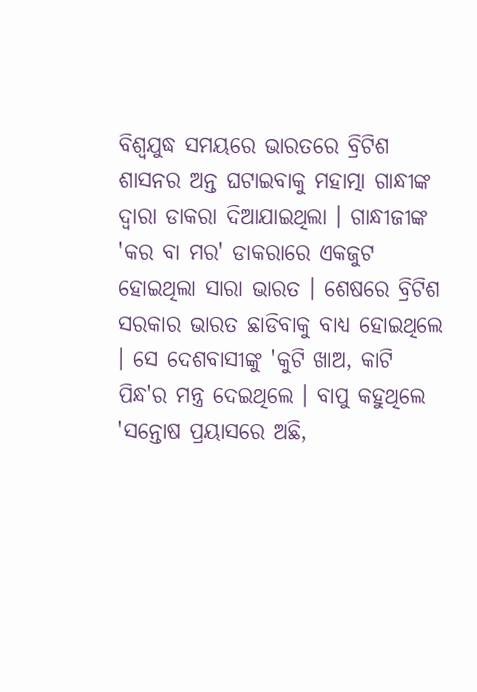ବିଶ୍ବଯୁଦ୍ଧ ସମୟରେ ଭାରତରେ ବ୍ରିଟିଶ ଶାସନର ଅନ୍ତ ଘଟାଇବାକୁ ମହାତ୍ମା ଗାନ୍ଧୀଙ୍କ ଦ୍ବାରା ଡାକରା ଦିଆଯାଇଥିଲା । ଗାନ୍ଧୀଜୀଙ୍କ 'କର ବା ମର' ଡାକରାରେ ଏକଜୁଟ ହୋଇଥିଲା ସାରା ଭାରତ । ଶେଷରେ ବ୍ରିଟିଶ ସରକାର ଭାରତ ଛାଡିବାକୁ ବାଧ୍ୟ ହୋଇଥିଲେ । ସେ ଦେଶବାସୀଙ୍କୁ 'କୁଟି ଖାଅ, କାଟି ପିନ୍ଧ'ର ମନ୍ତ୍ର ଦେଇଥିଲେ । ବାପୁ କହୁଥିଲେ 'ସନ୍ତୋଷ ପ୍ରୟାସରେ ଅଛି,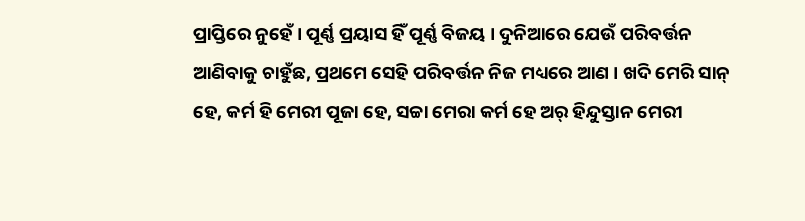ପ୍ରାପ୍ତିରେ ନୁହେଁ । ପୂର୍ଣ୍ଣ ପ୍ରୟାସ ହିଁ ପୂର୍ଣ୍ଣ ବିଜୟ । ଦୁନିଆରେ ଯେଉଁ ପରିବର୍ତ୍ତନ ଆଣିବାକୁ ଚାହୁଁଛ, ପ୍ରଥମେ ସେହି ପରିବର୍ତ୍ତନ ନିଜ ମଧ୍ୟରେ ଆଣ । ଖଦି ମେରି ସାନ୍ ହେ, କର୍ମ ହି ମେରୀ ପୂଜା ହେ, ସଚ୍ଚା ମେରା କର୍ମ ହେ ଅର୍ ହିନ୍ଦୁସ୍ତାନ ମେରୀ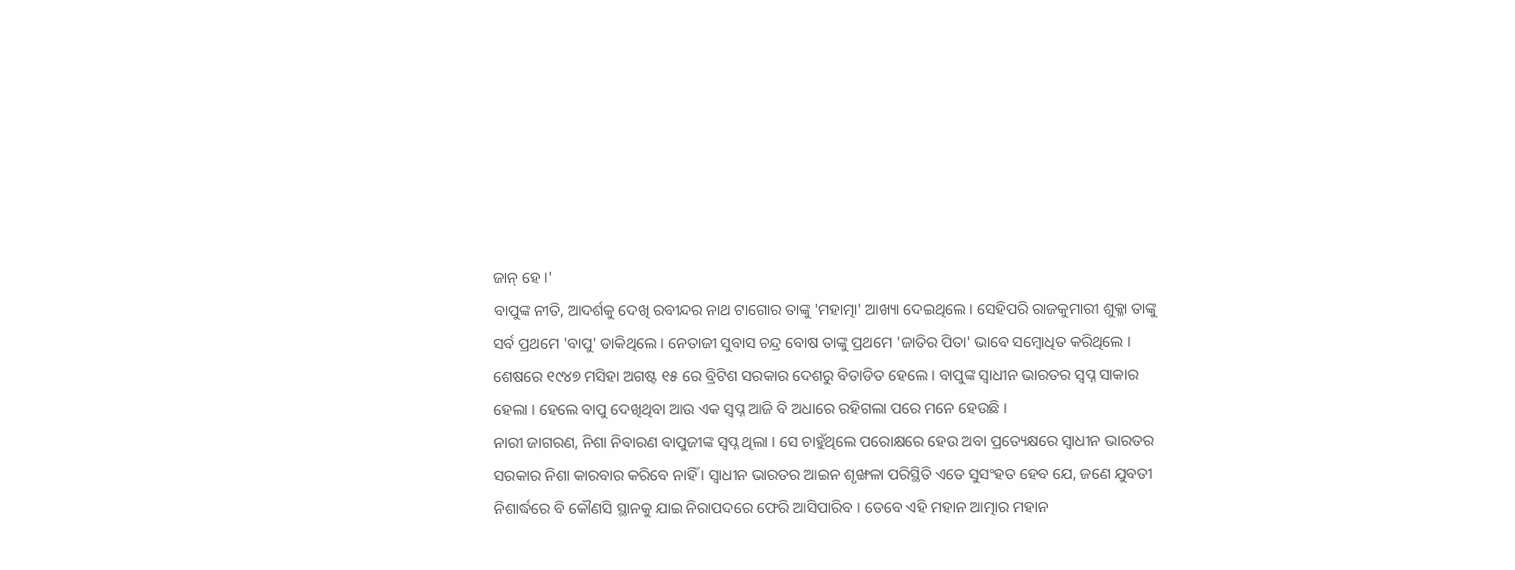ଜାନ୍ ହେ ।'
ବାପୁଙ୍କ ନୀତି, ଆଦର୍ଶକୁ ଦେଖି ରବୀନ୍ଦର ନାଥ ଟାଗୋର ତାଙ୍କୁ 'ମହାତ୍ମା' ଆଖ୍ୟା ଦେଇଥିଲେ । ସେହିପରି ରାଜକୁମାରୀ ଶୁକ୍ଳା ତାଙ୍କୁ ସର୍ବ ପ୍ରଥମେ 'ବାପୁ' ଡାକିଥିଲେ । ନେତାଜୀ ସୁବାସ ଚନ୍ଦ୍ର ବୋଷ ତାଙ୍କୁ ପ୍ରଥମେ 'ଜାତିର ପିତା' ଭାବେ ସମ୍ବୋଧିତ କରିଥିଲେ ।
ଶେଷରେ ୧୯୪୭ ମସିହା ଅଗଷ୍ଟ ୧୫ ରେ ବ୍ରିଟିଶ ସରକାର ଦେଶରୁ ବିତାଡିତ ହେଲେ । ବାପୁଙ୍କ ସ୍ବାଧୀନ ଭାରତର ସ୍ବପ୍ନ ସାକାର ହେଲା । ହେଲେ ବାପୁ ଦେଖିଥିବା ଆଉ ଏକ ସ୍ବପ୍ନ ଆଜି ବି ଅଧାରେ ରହିଗଲା ପରେ ମନେ ହେଉଛି ।
ନାରୀ ଜାଗରଣ, ନିଶା ନିବାରଣ ବାପୁଜୀଙ୍କ ସ୍ବପ୍ନ ଥିଲା । ସେ ଚାହୁଁଥିଲେ ପରୋକ୍ଷରେ ହେଉ ଅବା ପ୍ରତ୍ୟେକ୍ଷରେ ସ୍ବାଧୀନ ଭାରତର ସରକାର ନିଶା କାରବାର କରିବେ ନାହିଁ । ସ୍ବାଧୀନ ଭାରତର ଆଇନ ଶୃଙ୍ଖଳା ପରିସ୍ଥିତି ଏତେ ସୁସଂହତ ହେବ ଯେ, ଜଣେ ଯୁବତୀ ନିଶାର୍ଦ୍ଧରେ ବି କୌଣସି ସ୍ଥାନକୁ ଯାଇ ନିରାପଦରେ ଫେରି ଆସିପାରିବ । ତେବେ ଏହି ମହାନ ଆତ୍ମାର ମହାନ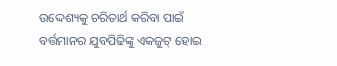ଉଦ୍ଦେଶ୍ୟକୁ ଚରିତାର୍ଥ କରିବା ପାଇଁ ବର୍ତ୍ତମାନର ଯୁବପିଢିଙ୍କୁ ଏକଜୁଟ୍ ହୋଇ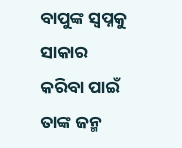ବାପୁଙ୍କ ସ୍ବପ୍ନକୁ ସାକାର କରିବା ପାଇଁ ତାଙ୍କ ଜନ୍ମ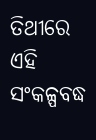ତିଥୀରେ ଏହି ସଂକଳ୍ପବଦ୍ଧ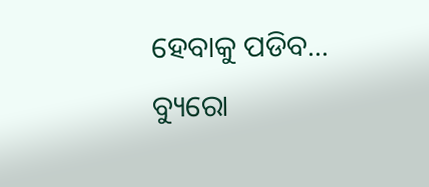ହେବାକୁ ପଡିବ...
ବ୍ୟୁରୋ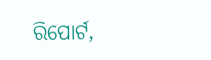ରିପୋର୍ଟ,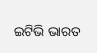ଇଟିଭି ଭାରତ